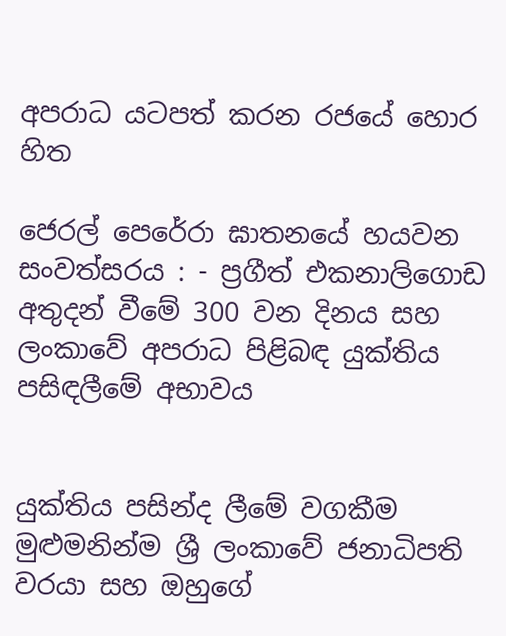අපරාධ යටපත් කරන රජයේ හොර හිත

ජෙරල් පෙරේරා ඝාතනයේ හයවන සංවත්සරය : - ප්‍රගීත් එකනාලිගොඩ අතුදන් වීමේ 300 වන දිනය සහ ලංකාවේ අපරාධ පිළිබඳ යුක්තිය පසිඳලීමේ අභාවය


යුක්තිය පසින්ද ලීමේ වගකීම මුළුමනින්ම ශ්‍රී ලංකාවේ ජනාධිපති වරයා සහ ඔහුගේ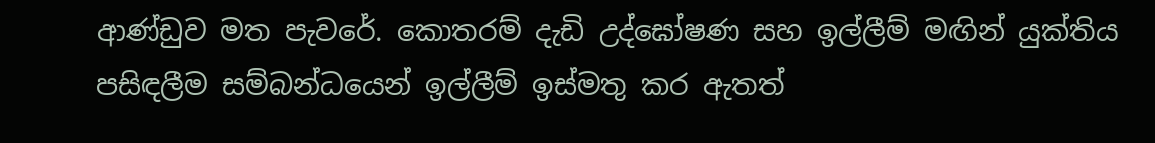ආණ්ඩුව මත පැවරේ. කොතරම් දැඩි උද්ඝෝෂණ සහ ඉල්ලීම් මඟින් යුක්තිය පසිඳලීම සම්බන්ධයෙන් ඉල්ලීම් ඉස්මතු කර ඇතත්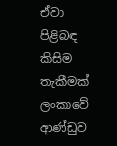ඒවා පිළිබඳ කිසිම තැකීමක් ලංකාවේ ආණ්ඩුව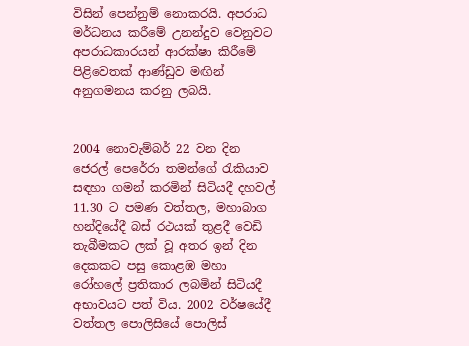විසින් පෙන්නුම් නොකරයි. අපරාධ මර්ධනය කරීමේ උනන්දුව වෙනුවට අපරාධකාරයන් ආරක්ෂා කිරීමේ පිළිවෙතක් ආණ්ඩුව මඟින් අනුගමනය කරනු ලබයි.


2004 නොවැම්බර් 22 වන දින ජෙරල් පෙරේරා තමන්ගේ රැකියාව සඳහා ගමන් කරමින් සිටියදී දහවල් 11.30 ට පමණ වත්තල, මහාබාග හන්දියේදී බස් රථයක් තුළදී වෙඩි තැබීමකට ලක් වූ අතර ඉන් දින දෙකකට පසු කොළඹ මහා රෝහලේ ප්‍රතිකාර ලබමින් සිටියදී අභාවයට පත් විය. 2002 වර්ෂයේදී වත්තල පොලිසියේ පොලිස්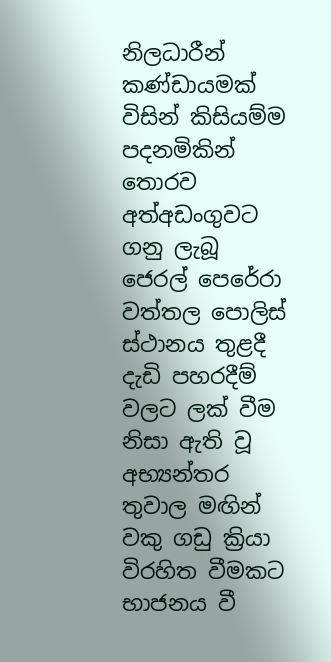නිලධාරීන් කණ්ඩායමක් විසින් කිසියම්ම පදනමිකින් තොරව අත්අඩංගුවට ගනු ලැබූ ජෙරල් පෙරේරා වත්තල පොලිස් ස්ථානය තුළදී දැඩි පහරදීම් වලට ලක් වීම නිසා ඇති වූ අභ්‍යන්තර තුවාල මඟින් වකු ගඩු ක්‍රියා විරහිත වීමකට භාජනය වී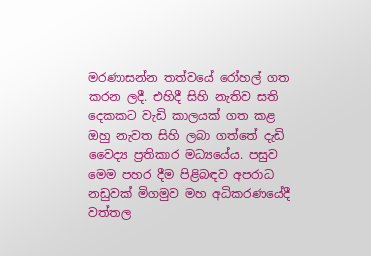මරණාසන්න තත්වයේ රෝහල් ගත කරන ලදී. එහිදී සිහි නැතිව සති දෙකකට වැඩි කාලයක් ගත කළ ඔහු නැවත සිහි ලබා ගත්තේ දැඩි වෛද්‍ය ප්‍රතිකාර මධ්‍යයේය. පසුව මෙම පහර දීම පිළිබඳව අපරාධ නඩුවක් මිගමුව මහ අධිකරණයේදී වත්තල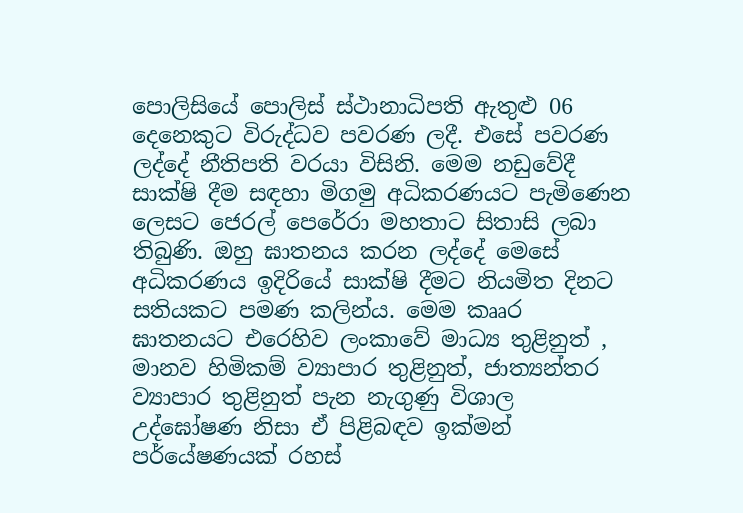පොලිසියේ පොලිස් ස්ථානාධිපති ඇතුළු 06 දෙනෙකුට විරුද්ධව පවරණ ලදී. එසේ පවරණ ලද්දේ නීතිපති වරයා විසිනි. මෙම නඩුවේදී සාක්ෂි දීම සඳහා මිගමු අධිකරණයට පැමිණෙන ලෙසට ජෙරල් පෙරේරා මහතාට සිතාසි ලබා තිබුණි. ඔහු ඝාතනය කරන ලද්දේ මෙසේ අධිකරණය ඉදිරියේ සාක්ෂි දීමට නියමිත දිනට සතියකට පමණ කලින්ය. මෙම කෲර ඝාතනයට එරෙහිව ලංකාවේ මාධ්‍ය තුළිනුත් , මානව හිමිකම් ව්‍යාපාර තුළිනුත්, ජාත්‍යන්තර ව්‍යාපාර තුළිනුත් පැන නැගුණු විශාල උද්ඝෝෂණ නිසා ඒ පිළිබඳව ඉක්මන් පර්යේෂණයක් රහස්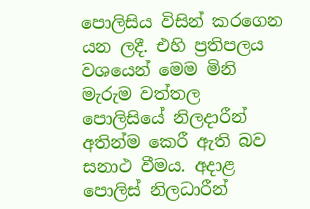පොලිසිය විසින් කරගෙන යන ලදී. එහි ප්‍රතිපලය වශයෙන් මෙම මිනි මැරුම වත්තල පොලිසියේ නිලදාරීන් අතින්ම කෙරී ඇති බව සනාථ වීමය. අදාළ පොලිස් නිලධාරීන්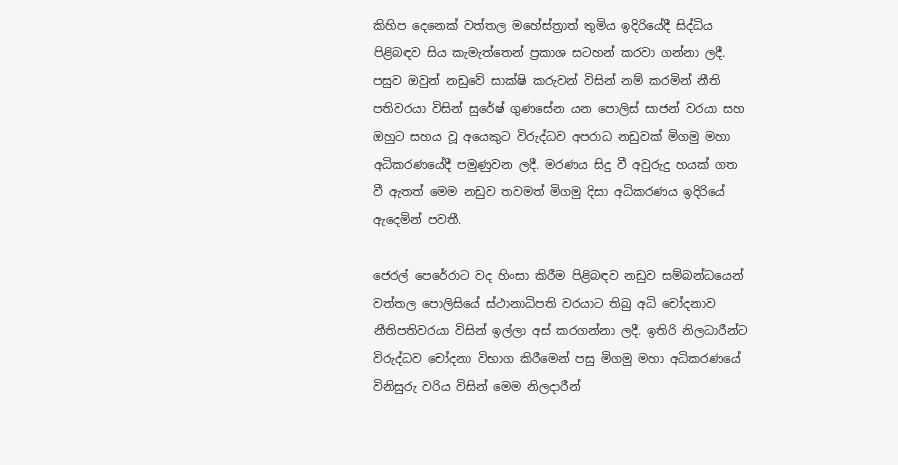කිහිප දෙනෙක් වත්තල මහේස්ත්‍රාත් තුමිය ඉදිරියේදී සිද්ධිය පිළිබඳව සිය කැමැත්තෙන් ප්‍රකාශ සටහන් කරවා ගන්නා ලදී. පසුව ඔවුන් නඩුවේ සාක්ෂි කරුවන් විසින් නම් කරමින් නීති පතිවරයා විසින් සුරේෂ් ගුණසේන යන පොලිස් සාජන් වරයා සහ ඔහුට සහය වූ අයෙකුට විරුද්ධව අපරාධ නඩුවක් මිගමු මහා අධිකරණයේදී පමුණුවන ලදී. මරණය සිදු වී අවුරුදු හයක් ගත වී ඇතත් මෙම නඩුව තවමත් මිගමු දිසා අධිකරණය ඉදිරියේ ඇදෙමින් පවතී.

ජෙරල් පෙරේරාට වද හිංසා කිරීම පිළිබඳව නඩුව සම්බන්ධයෙන් වත්තල පොලිසියේ ස්ථානාධිපති වරයාට තිබු අධි චෝදනාව නීතිපතිවරයා විසින් ඉල්ලා අස් කරගන්නා ලදී. ඉතිරි නිලධාරීන්ට විරුද්ධව චෝදනා විභාග කිරීමෙන් පසු මිගමු මහා අධිකරණයේ විනිසුරු වරිය විසින් මෙම නිලදාරීන්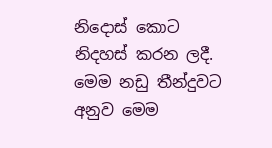නිදොස් කොට නිදහස් කරන ලදී. මෙම නඩු තීන්දුවට අනුව මෙම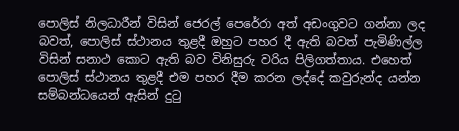පොලිස් නිලධාරීන් විසින් ජෙරල් පෙරේරා අත් අඩංගුවට ගන්නා ලද බවත්, පොලිස් ස්ථානය තුළදී ඔහුට පහර දී ඇති බවත් පැමිණිල්ල විසින් සනාථ කොට ඇති බව විනිසුරු වරිය පිලිගත්තාය. එහෙත් පොලිස් ස්ථානය තුළදී එම පහර දීම කරන ලද්දේ කවුරුන්ද යන්න සම්බන්ධයෙන් ඇසින් දුටු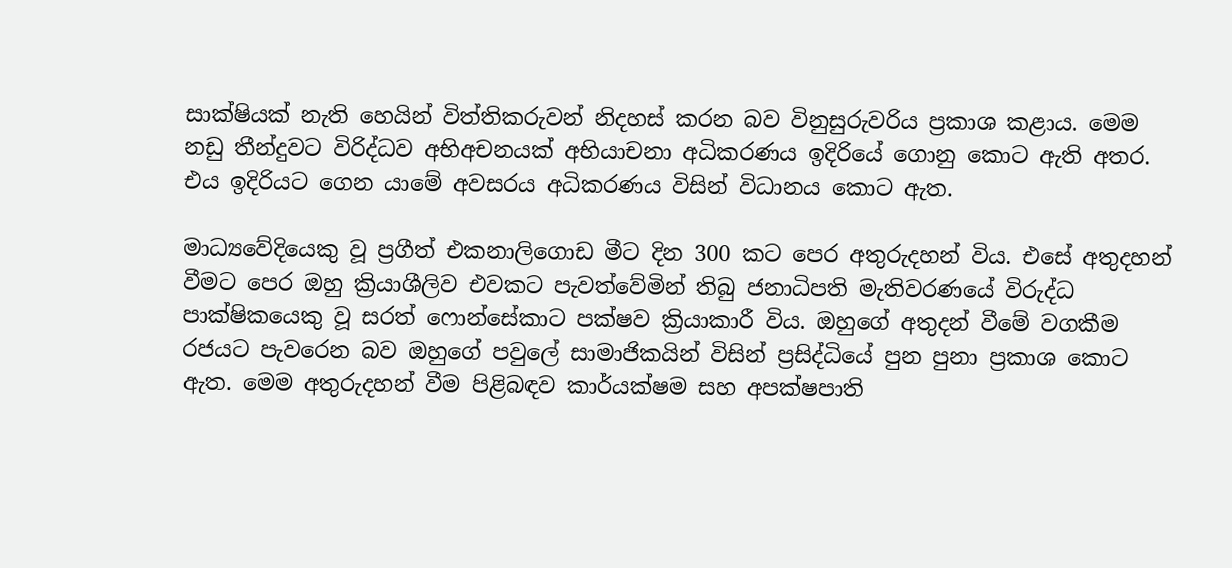සාක්ෂියක් නැති හෙයින් විත්තිකරුවන් නිදහස් කරන බව විනුසුරුවරිය ප්‍රකාශ කළාය. මෙම නඩු තීන්දුවට විරිද්ධව අභිඅචනයක් අභියාචනා අධිකරණය ඉදිරියේ ගොනු කොට ඇති අතර. එය ඉදිරියට ගෙන යාමේ අවසරය අධිකරණය විසින් විධානය කොට ඇත.

මාධ්‍යවේදියෙකු වූ ප්‍රගීත් එකනාලිගොඩ මීට දින 300 කට පෙර අතුරුදහන් විය. එසේ අතුදහන් වීමට පෙර ඔහු ක්‍රියාශීලිව එවකට පැවත්වේමින් තිබු ජනාධිපති මැතිවරණයේ විරුද්ධ පාක්ෂිකයෙකු වූ සරත් ෆොන්සේකාට පක්ෂව ක්‍රියාකාරී විය. ඔහුගේ අතුදන් වීමේ වගකීම රජයට පැවරෙන බව ඔහුගේ පවුලේ සාමාජිකයින් විසින් ප්‍රසිද්ධියේ පුන පුනා ප්‍රකාශ කොට ඇත. මෙම අතුරුදහන් වීම පිළිබඳව කාර්යක්ෂම සහ අපක්ෂපාති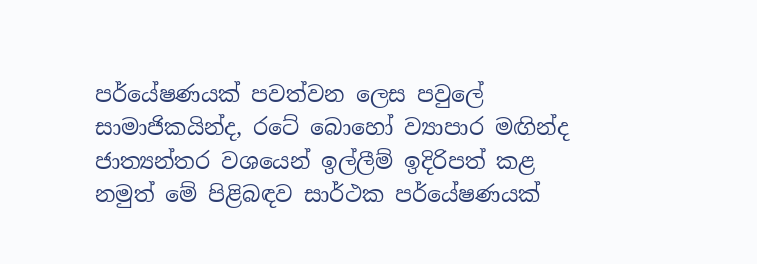පර්යේෂණයක් පවත්වන ලෙස පවුලේ සාමාජිකයින්ද, රටේ බොහෝ ව්‍යාපාර මඟින්ද ජාත්‍යන්තර වශයෙන් ඉල්ලීම් ඉදිරිපත් කළ නමුත් මේ පිළිබඳව සාර්ථක පර්යේෂණයක්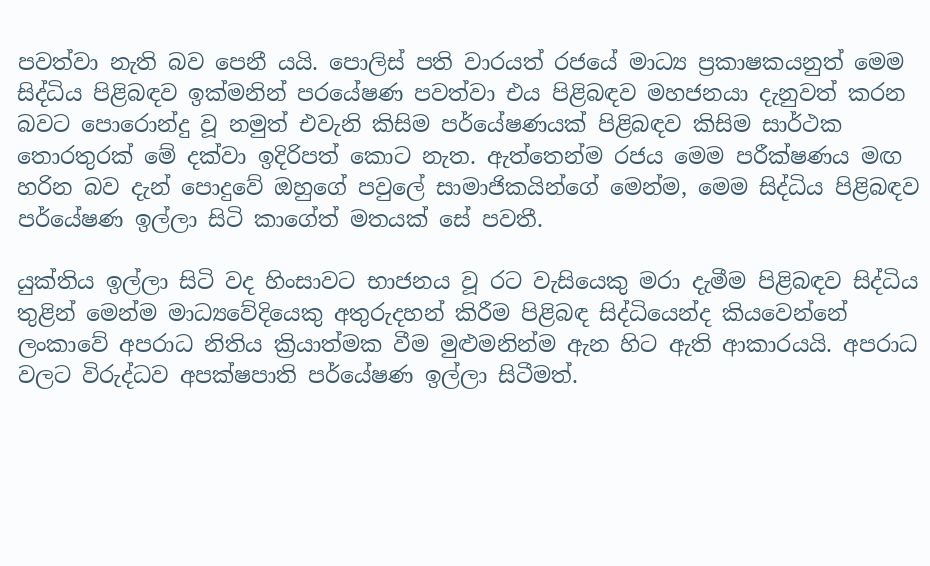පවත්වා නැති බව පෙනී යයි. පොලිස් පති වාරයත් රජයේ මාධ්‍ය ප්‍රකාෂකයනුත් මෙම සිද්ධිය පිළිබඳව ඉක්මනින් පරයේෂණ පවත්වා එය පිළිබඳව මහජනයා දැනුවත් කරන බවට පොරොන්දු වූ නමුත් එවැනි කිසිම පර්යේෂණයක් පිළිබඳව කිසිම සාර්ථක තොරතුරක් මේ දක්වා ඉදිරිපත් කොට නැත. ඇත්තෙන්ම රජය මෙම පරීක්ෂණය මඟ හරින බව දැන් පොදුවේ ඔහුගේ පවුලේ සාමාජිකයින්ගේ මෙන්ම, මෙම සිද්ධිය පිළිබඳව පර්යේෂණ ඉල්ලා සිටි කාගේත් මතයක් සේ පවතී.

යුක්තිය ඉල්ලා සිටි වද හිංසාවට භාජනය වූ රට වැසියෙකු මරා දැමීම පිළිබඳව සිද්ධිය තුළින් මෙන්ම මාධ්‍යවේදියෙකු අතුරුදහන් කිරීම පිළිබඳ සිද්ධියෙන්ද කියවෙන්නේ ලංකාවේ අපරාධ නිතිය ක්‍රියාත්මක වීම මුළුමනින්ම ඇන හිට ඇති ආකාරයයි. අපරාධ වලට විරුද්ධව අපක්ෂපාති පර්යේෂණ ඉල්ලා සිටීමත්.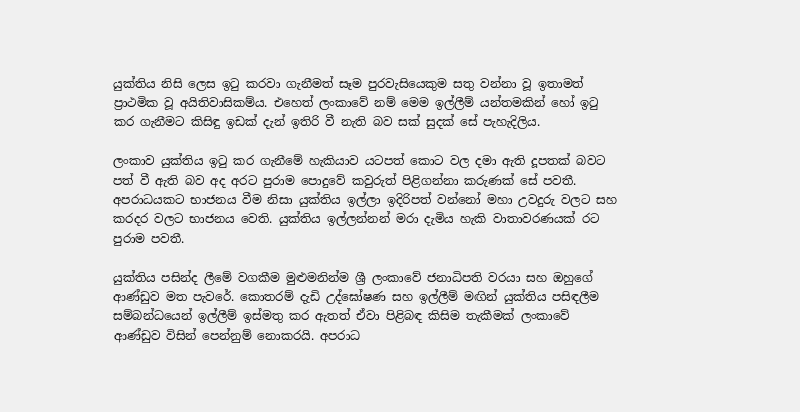යුක්තිය නිසි ලෙස ඉටු කරවා ගැනීමත් සෑම පුරවැසියෙකුම සතු වන්නා වූ ඉතාමත් ප්‍රාථමික වූ අයිතිවාසිකම්ය. එහෙත් ලංකාවේ නම් මෙම ඉල්ලීම් යන්තමකින් හෝ ඉටු කර ගැනීමට කිසිඳු ඉඩක් දැන් ඉතිරි වී නැති බව සක් සුදක් සේ පැහැදිලිය.

ලංකාව යුක්තිය ඉටු කර ගැනීමේ හැකියාව යටපත් කොට වල දමා ඇති දූපතක් බවට පත් වී ඇති බව අද අරට පුරාම පොදුවේ කවුරුත් පිළිගන්නා කරුණක් සේ පවතී. අපරාධයකට භාජනය වීම නිසා යුක්තිය ඉල්ලා ඉදිරිපත් වන්නෝ මහා උවදුරු වලට සහ කරදර වලට භාජනය වෙති. යුක්තිය ඉල්ලන්නන් මරා දැමිය හැකි වාතාවරණයක් රට පුරාම පවතී.

යුක්තිය පසින්ද ලීමේ වගකීම මුළුමනින්ම ශ්‍රී ලංකාවේ ජනාධිපති වරයා සහ ඔහුගේ ආණ්ඩුව මත පැවරේ. කොතරම් දැඩි උද්ඝෝෂණ සහ ඉල්ලීම් මඟින් යුක්තිය පසිඳලීම සම්බන්ධයෙන් ඉල්ලීම් ඉස්මතු කර ඇතත් ඒවා පිළිබඳ කිසිම තැකීමක් ලංකාවේ ආණ්ඩුව විසින් පෙන්නුම් නොකරයි. අපරාධ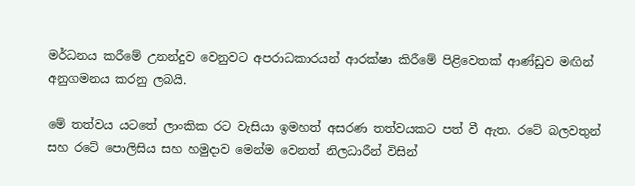මර්ධනය කරීමේ උනන්දුව වෙනුවට අපරාධකාරයන් ආරක්ෂා කිරීමේ පිළිවෙතක් ආණ්ඩුව මඟින් අනුගමනය කරනු ලබයි.

මේ තත්වය යටතේ ලාංකික රට වැසියා ඉමහත් අසරණ තත්වයකට පත් වී ඇත. රටේ බලවතුන් සහ රටේ පොලිසිය සහ හමුදාව මෙන්ම වෙනත් නිලධාරීන් විසින්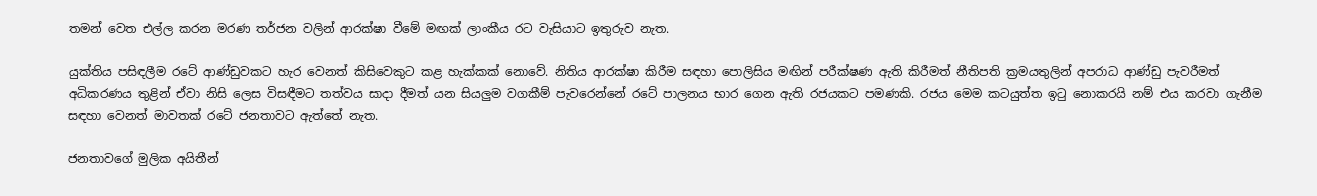තමන් වෙත එල්ල කරන මරණ තර්ජන වලින් ආරක්ෂා වීමේ මඟක් ලාංකීය රට වැසියාට ඉතුරුව නැත.

යුක්තිය පසිඳලීම රටේ ආණ්ඩුවකට හැර වෙනත් කිසිවෙකුට කළ හැක්කක් නොවේ. නිතිය ආරක්ෂා කිරීම සඳහා පොලිසිය මඟින් පරීක්ෂණ ඇති කිරීමත් නීතිපති ක්‍රමයතුලින් අපරාධ ආණ්ඩු පැවරීමත් අධිකරණය තුළින් ඒවා නිසි ලෙස විසඳීමට තත්වය සාදා දීමත් යන සියලුම වගකීම් පැවරෙන්නේ රටේ පාලනය භාර ගෙන ඇති රජයකට පමණකි. රජය මෙම කටයුත්ත ඉටු නොකරයි නම් එය කරවා ගැනීම සඳහා වෙනත් මාවතක් රටේ ජනතාවට ඇත්තේ නැත.

ජනතාවගේ මුලික අයිතීන්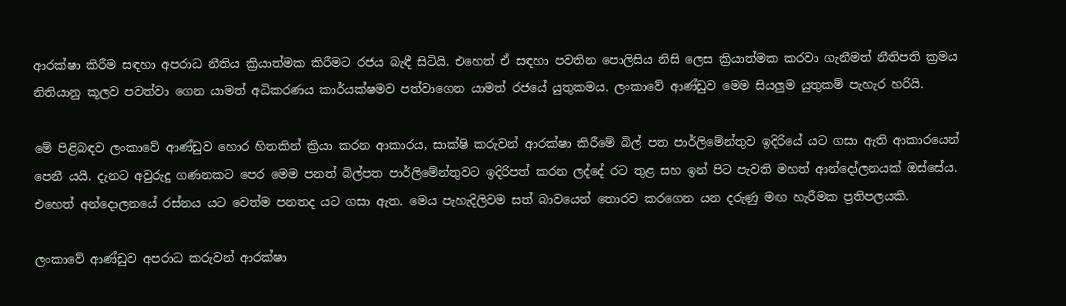ආරක්ෂා කිරීම සඳහා අපරාධ නීතිය ක්‍රියාත්මක කිරීමට රජය බැඳී සිටියි. එහෙත් ඒ සඳහා පවතින පොලිසිය නිසි ලෙස ක්‍රියාත්මක කරවා ගැනීමත් නීතිපති ක්‍රමය නිතියානු කූලව පවත්වා ගෙන යාමත් අධිකරණය කාර්යක්ෂමව පත්වාගෙන යාමත් රජයේ යුතුකමය. ලංකාවේ ආණ්ඩුව මෙම සියලුම යුතුකම් පැහැර හරියි.

මේ පිළිබඳව ලංකාවේ ආණ්ඩුව හොර හිතකින් ක්‍රියා කරන ආකාරය, සාක්ෂි කරුවන් ආරක්ෂා කිරීමේ බිල් පත පාර්ලිමේන්තුව ඉදිරියේ යට ගසා ඇති ආකාරයෙන් පෙනී යයි. දැනට අවුරුදු ගණනකට පෙර මෙම පනත් බිල්පත පාර්ලිමේන්තුවට ඉදිරිපත් කරන ලද්දේ රට තුළ සහ ඉන් පිට පැවති මහත් ආන්දෝලනයක් ඔස්සේය. එහෙත් අන්දොලනයේ රස්නය යට වෙත්ම පනතද යට ගසා ඇත. මෙය පැහැදිලිවම සත් බාවයෙන් තොරව කරගෙන යන දරුණු මඟ හැරීමක ප්‍රතිපලයකි.

ලංකාවේ ආණ්ඩුව අපරාධ කරුවන් ආරක්ෂා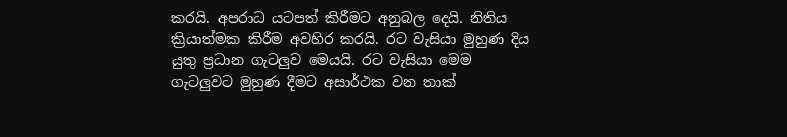කරයි. අපරාධ යටපත් කිරීමට අනුබල දෙයි. නිතිය ක්‍රියාත්මක කිරීම අවහිර කරයි. රට වැසියා මුහුණ දිය යුතු ප්‍රධාන ගැටලුව මෙයයි. රට වැසියා මෙම ගැටලුවට මුහුණ දීමට අසාර්ථක වන තාක්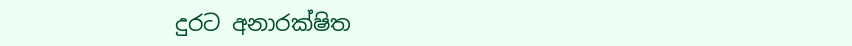දුරට අනාරක්ෂිත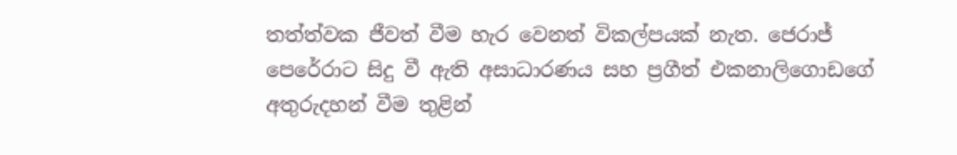තත්ත්වක ජීවත් වීම හැර වෙනත් විකල්පයක් නැත. ජෙරාජ් පෙරේරාට සිදු වී ඇති අසාධාරණය සහ ප්‍රගීත් එකනාලිගොඩගේ අතුරුදහන් වීම තුළින්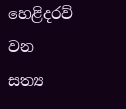හෙළිදරව් වන සත්‍ය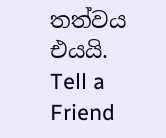තත්වය එයයි. Tell a Friend